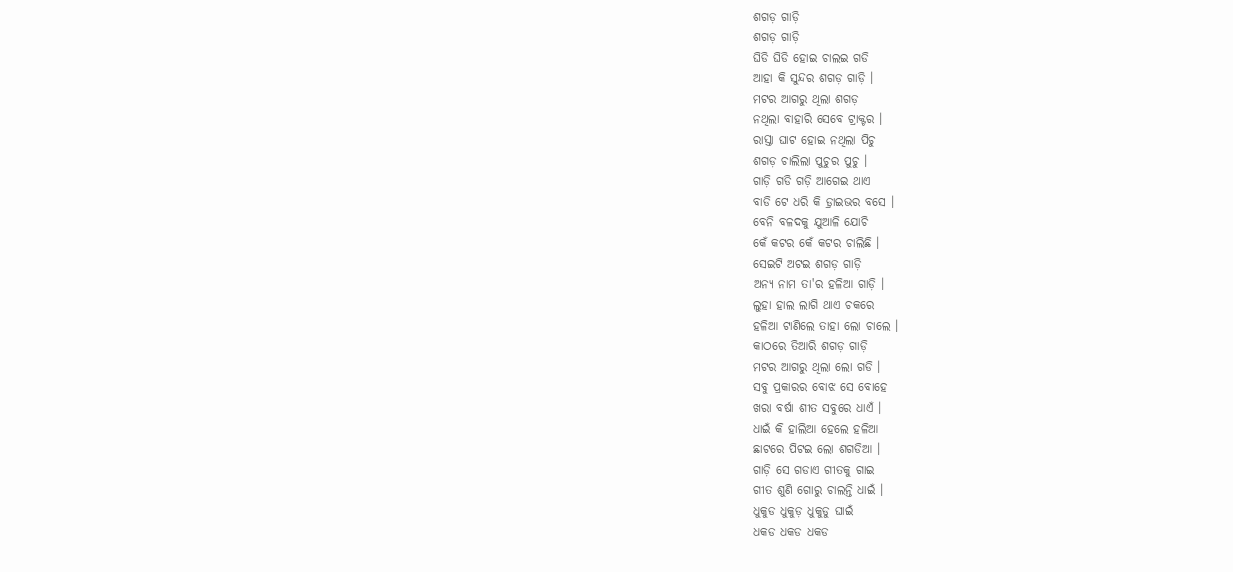ଶଗଡ଼ ଗାଡ଼ି
ଶଗଡ଼ ଗାଡ଼ି
ଘିଡି ଘିଡି ହୋଇ ଚାଲଇ ଗଡି
ଆହା କି ସୁନ୍ଦର ଶଗଡ଼ ଗାଡ଼ି ।
ମଟର ଆଗରୁ ଥିଲା ଶଗଡ଼
ନଥିଲା ବାହାରି ସେବେ ଟ୍ରାକ୍ଟର ।
ରାସ୍ତା ଘାଟ ହୋଇ ନଥିଲା ପିଚୁ
ଶଗଡ଼ ଚାଲିଲା ପୁଚୁର ପୁଚୁ ।
ଗାଡ଼ି ଗଡି ଗଡ଼ି ଆଗେଇ ଥାଏ
ବାଡି ଟେ ଧରି କି ଡ଼୍ରାଇଭର ବସେ ।
ବେନି ବଳଦକୁ ଯୁଆଳି ଯୋଚି
କେଁ କଟର କେଁ କଟର ଚାଲିଛି ।
ସେଇଟି ଅଟଇ ଶଗଡ଼ ଗାଡ଼ି
ଅନ୍ୟ ନାମ ତା'ର ହଳିଆ ଗାଡ଼ି ।
ଲୁହା ହାଲ ଲାଗି ଥାଏ ଚକରେ
ହଳିଆ ଟାଣିଲେ ତାହା ଲୋ ଚାଲେ ।
କାଠରେ ତିଆରି ଶଗଡ଼ ଗାଡ଼ି
ମଟର ଆଗରୁ ଥିଲା ଲୋ ଗଡି ।
ସବୁ ପ୍ରକାରର ବୋଝ ସେ ବୋହେ
ଖରା ବର୍ଷା ଶୀତ ସବୁରେ ଧାଏଁ ।
ଧାଇଁ କି ହାଲିଆ ହେଲେ ହଳିଆ
ଛାଟରେ ପିଟଇ ଲୋ ଶଗଡିଆ ।
ଗାଡ଼ି ସେ ଗଡାଏ ଗୀତକୁ ଗାଇ
ଗୀତ ଶୁଣି ଗୋରୁ ଚାଲନ୍ତି ଧାଇଁ ।
ଧୁକୁଡ ଧୁକୁଡ଼ ଧୁକୁଡୁ ଘାଇଁ
ଧକଡ ଧକଡ ଧକଡ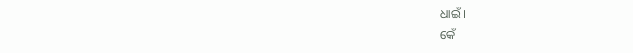ଧାଇଁ ।
କେଁ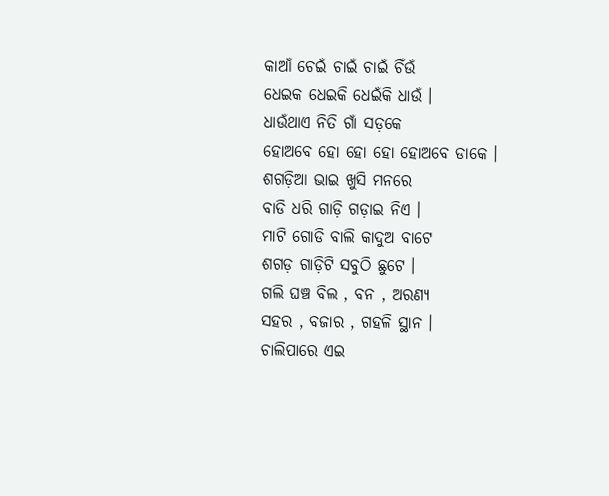କାଆଁ ଚେଇଁ ଚାଇଁ ଚାଇଁ ଚିଁଉଁ
ଧେଇକ ଧେଇକି ଧେଇଁକି ଧାଉଁ ।
ଧାଉଁଥାଏ ନିତି ଗାଁ ସଡ଼କେ
ହୋଅବେ ହୋ ହୋ ହୋ ହୋଅବେ ଡାକେ ।
ଶଗଡ଼ିଆ ଭାଇ ଖୁସି ମନରେ
ବାଡି ଧରି ଗାଡ଼ି ଗଡ଼ାଇ ନିଏ ।
ମାଟି ଗୋଡି ବାଲି କାଦୁଅ ବାଟେ
ଶଗଡ଼ ଗାଡ଼ିଟି ସବୁଠି ଛୁଟେ ।
ଗଲି ଘଞ୍ଚ ବିଲ , ବନ , ଅରଣ୍ୟ
ସହର , ବଜାର , ଗହଳି ସ୍ଥାନ ।
ଚାଲିପାରେ ଏଇ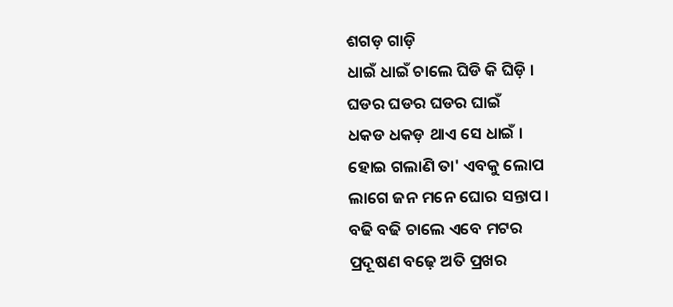ଶଗଡ଼ ଗାଡ଼ି
ଧାଇଁ ଧାଇଁ ଚାଲେ ଘିଡି କି ଘିଡ଼ି ।
ଘଡର ଘଡର ଘଡର ଘାଇଁ
ଧକଡ ଧକଡ଼ ଥାଏ ସେ ଧାଇଁ ।
ହୋଇ ଗଲାଣି ତା' ଏବକୁ ଲୋପ
ଲାଗେ ଜନ ମନେ ଘୋର ସନ୍ତାପ ।
ବଢି ବଢି ଚାଲେ ଏବେ ମଟର
ପ୍ରଦୂଷଣ ବଢ଼େ ଅତି ପ୍ରଖର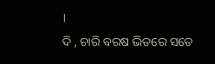।
ଦି , ଚାରି ବରଷ ଭିତରେ ସତେ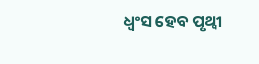ଧ୍ଵଂସ ହେବ ପୃଥ୍ବୀ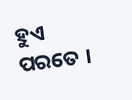ହୁଏ ପରତେ ।